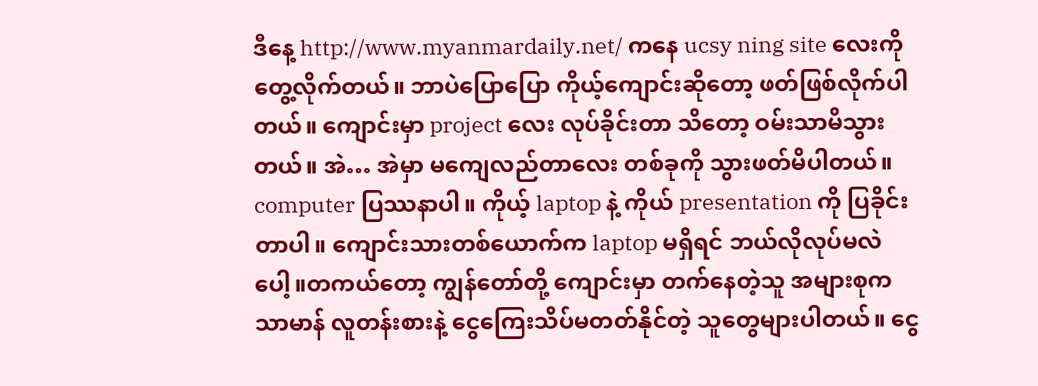ဒီနေ့ http://www.myanmardaily.net/ ကနေ ucsy ning site လေးကိုတွေ့လိုက်တယ်။ ဘာပဲပြောပြော ကိုယ့်ကျောင်းဆိုတော့ ဖတ်ဖြစ်လိုက်ပါတယ်။ ကျောင်းမှာ project လေး လုပ်ခိုင်းတာ သိတော့ ဝမ်းသာမိသွားတယ်။ အဲ… အဲမှာ မကျေလည်တာလေး တစ်ခုကို သွားဖတ်မိပါတယ်။ computer ပြဿနာပါ။ ကိုယ့် laptop နဲ့ ကိုယ် presentation ကို ပြခိုင်းတာပါ။ ကျောင်းသားတစ်ယောက်က laptop မရှိရင် ဘယ်လိုလုပ်မလဲပေါ့။တကယ်တော့ ကျွန်တော်တို့ ကျောင်းမှာ တက်နေတဲ့သူ အများစုက သာမာန် လူတန်းစားနဲ့ ငွေကြေးသိပ်မတတ်နိုင်တဲ့ သူတွေများပါတယ်။ ငွေ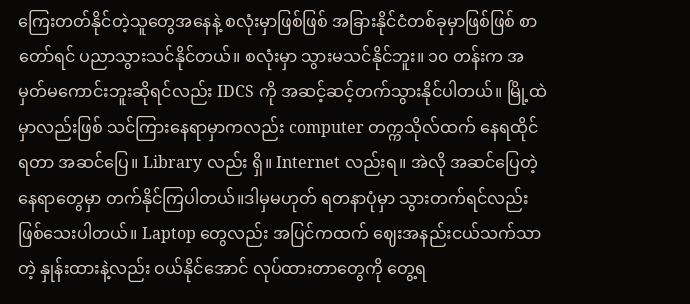ကြေးတတ်နိုင်တဲ့သူတွေအနေနဲ့ စလုံးမှာဖြစ်ဖြစ် အခြားနိုင်ငံတစ်ခုမှာဖြစ်ဖြစ် စာတော်ရင် ပညာသွားသင်နိုင်တယ်။ စလုံးမှာ သွားမသင်နိုင်ဘူး။ ၁၀ တန်းက အမှတ်မကောင်းဘူးဆိုရင်လည်း IDCS ကို အဆင့်ဆင့်တက်သွားနိုင်ပါတယ်။ မြို့ထဲမှာလည်းဖြစ် သင်ကြားနေရာမှာကလည်း computer တက္ကသိုလ်ထက် နေရထိုင်ရတာ အဆင်ပြေ။ Library လည်း ရှိ။ Internet လည်းရ။ အဲလို အဆင်ပြေတဲ့နေရာတွေမှာ တက်နိုင်ကြပါတယ်။ဒါမှမဟုတ် ရတနာပုံမှာ သွားတက်ရင်လည်း ဖြစ်သေးပါတယ်။ Laptop တွေလည်း အပြင်ကထက် ဈေးအနည်းငယ်သက်သာတဲ့ နှုန်းထားနဲ့လည်း ဝယ်နိုင်အောင် လုပ်ထားတာတွေကို တွေ့ရ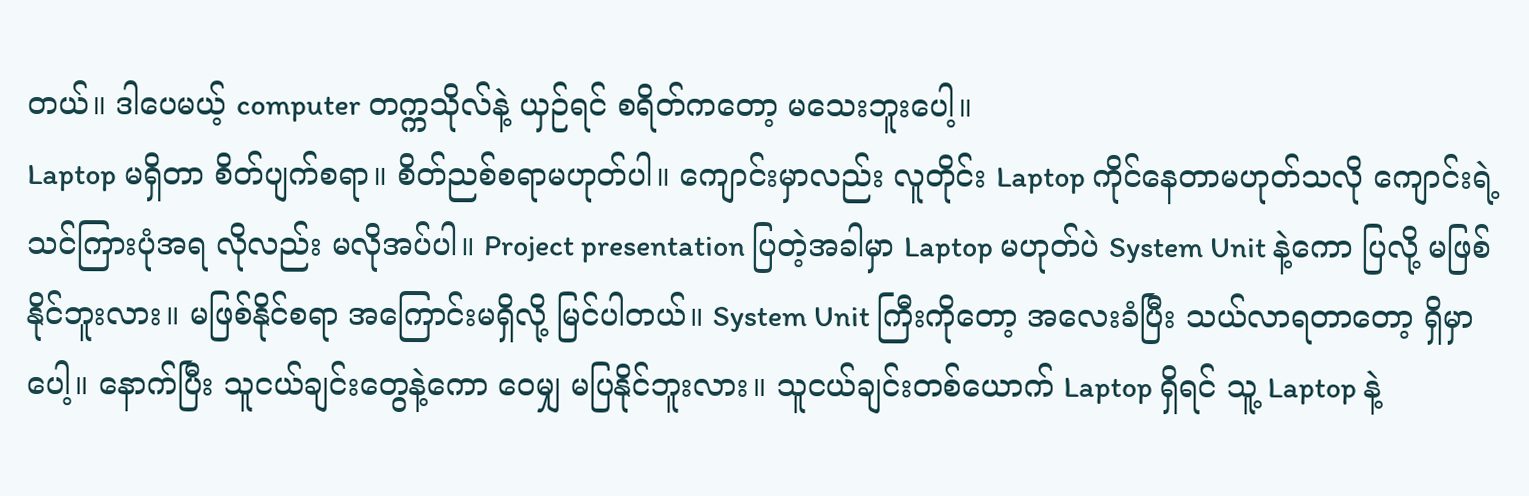တယ်။ ဒါပေမယ့် computer တက္ကသိုလ်နဲ့ ယှဉ်ရင် စရိတ်ကတော့ မသေးဘူးပေါ့။
Laptop မရှိတာ စိတ်ပျက်စရာ။ စိတ်ညစ်စရာမဟုတ်ပါ။ ကျောင်းမှာလည်း လူတိုင်း Laptop ကိုင်နေတာမဟုတ်သလို ကျောင်းရဲ့ သင်ကြားပုံအရ လိုလည်း မလိုအပ်ပါ။ Project presentation ပြတဲ့အခါမှာ Laptop မဟုတ်ပဲ System Unit နဲ့ကော ပြလို့ မဖြစ်နိုင်ဘူးလား။ မဖြစ်နိုင်စရာ အကြောင်းမရှိလို့ မြင်ပါတယ်။ System Unit ကြီးကိုတော့ အလေးခံပြီး သယ်လာရတာတော့ ရှိမှာပေါ့။ နောက်ပြီး သူငယ်ချင်းတွေနဲ့ကော ဝေမျှ မပြနိုင်ဘူးလား။ သူငယ်ချင်းတစ်ယောက် Laptop ရှိရင် သူ့ Laptop နဲ့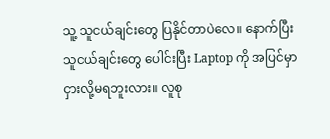သူ့ သူငယ်ချင်းတွေ ပြနိုင်တာပဲလေ။ နောက်ပြီး သူငယ်ချင်းတွေ ပေါင်းပြီး Laptop ကို အပြင်မှာ ငှားလို့မရဘူးလား။ လူစု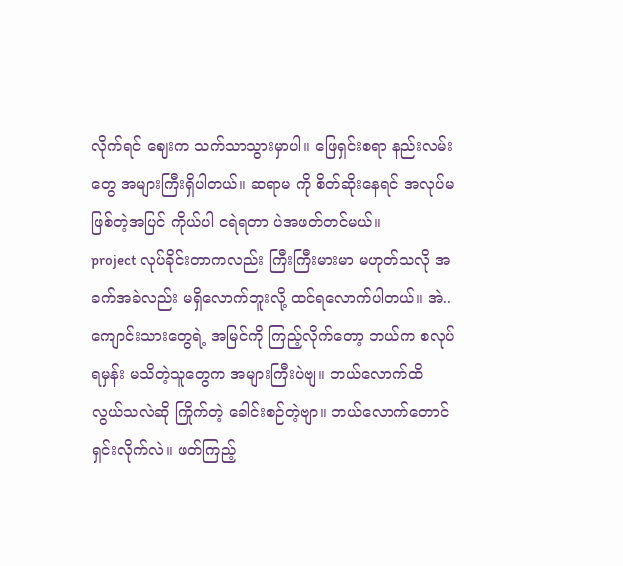လိုက်ရင် ဈေးက သက်သာသွားမှာပါ။ ဖြေရှင်းစရာ နည်းလမ်းတွေ အများကြီးရှိပါတယ်။ ဆရာမ ကို စိတ်ဆိုးနေရင် အလုပ်မဖြစ်တဲ့အပြင် ကိုယ်ပါ ငရဲရတာ ပဲအဖတ်တင်မယ်။
project လုပ်ခိုင်းတာကလည်း ကြီးကြီးမားမာ မဟုတ်သလို အခက်အခဲလည်း မရှိလောက်ဘူးလို့ ထင်ရလောက်ပါတယ်။ အဲ.. ကျောင်းသားတွေရဲ့ အမြင်ကို ကြည့်လိုက်တော့ ဘယ်က စလုပ်ရမှန်း မသိတဲ့သူတွေက အများကြီးပဲဗျ။ ဘယ်လောက်ထိ လွယ်သလဲဆို ကြိုက်တဲ့ ခေါင်းစဉ်တဲ့ဗျာ။ ဘယ်လောက်တောင် ရှင်းလိုက်လဲ။ ဖတ်ကြည့်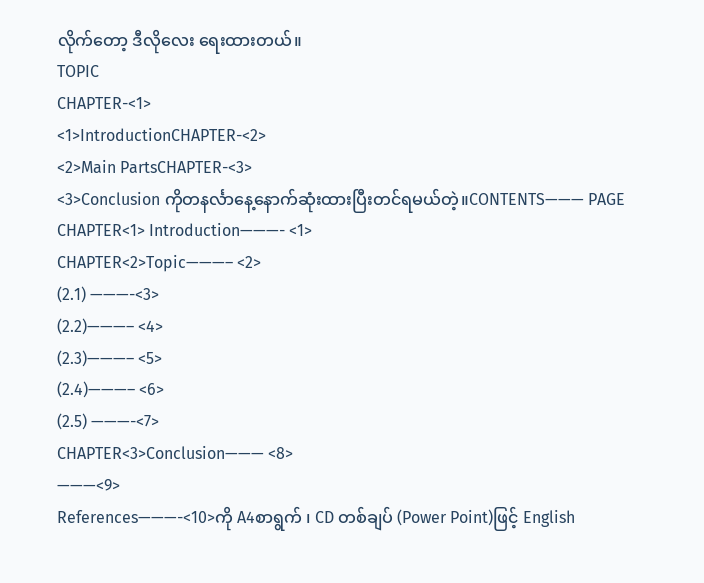လိုက်တော့ ဒီလိုလေး ရေးထားတယ်။
TOPIC
CHAPTER-<1>
<1>IntroductionCHAPTER-<2>
<2>Main PartsCHAPTER-<3>
<3>Conclusion ကိုတနင်္လာနေ့နောက်ဆုံးထားပြီးတင်ရမယ်တဲ့။CONTENTS——— PAGE
CHAPTER<1> Introduction———- <1>
CHAPTER<2>Topic———– <2>
(2.1) ———-<3>
(2.2)———– <4>
(2.3)———– <5>
(2.4)———– <6>
(2.5) ———-<7>
CHAPTER<3>Conclusion——— <8>
———<9>
References———-<10>ကို A4စာရွက် ၊ CD တစ်ချပ် (Power Point)ဖြင့် English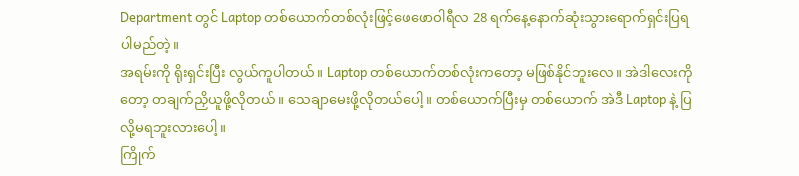Department တွင် Laptop တစ်ယောက်တစ်လုံးဖြင့်ဖေဖောဝါရီလ 28 ရက်နေ့နောက်ဆုံးသွားရောက်ရှင်းပြရပါမည်တဲ့။
အရမ်းကို ရိုးရှင်းပြီး လွယ်ကူပါတယ်။ Laptop တစ်ယောက်တစ်လုံးကတော့ မဖြစ်နိုင်ဘူးလေ။ အဲဒါလေးကိုတော့ တချက်ညှိယူဖို့လိုတယ်။ သေချာမေးဖို့လိုတယ်ပေါ့။ တစ်ယောက်ပြီးမှ တစ်ယောက် အဲဒီ Laptop နဲ့ ပြလို့မရဘူးလားပေါ့။
ကြိုက်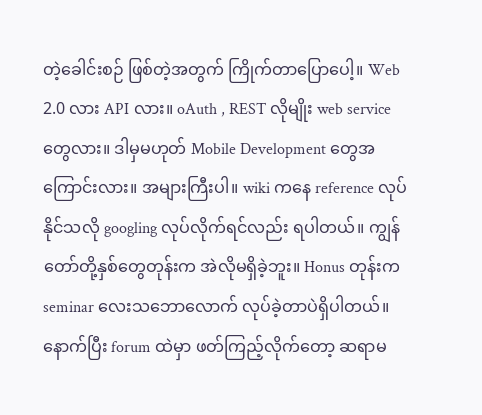တဲ့ခေါင်းစဉ် ဖြစ်တဲ့အတွက် ကြိုက်တာပြောပေါ့။ Web 2.0 လား API လား။ oAuth , REST လိုမျိုး web service တွေလား။ ဒါမှမဟုတ် Mobile Development တွေအကြောင်းလား။ အများကြီးပါ။ wiki ကနေ reference လုပ်နိုင်သလို googling လုပ်လိုက်ရင်လည်း ရပါတယ်။ ကျွန်တော်တို့နှစ်တွေတုန်းက အဲလိုမရှိခဲ့ဘူး။ Honus တုန်းက seminar လေးသဘောလောက် လုပ်ခဲ့တာပဲရှိပါတယ်။
နောက်ပြီး forum ထဲမှာ ဖတ်ကြည့်လိုက်တော့ ဆရာမ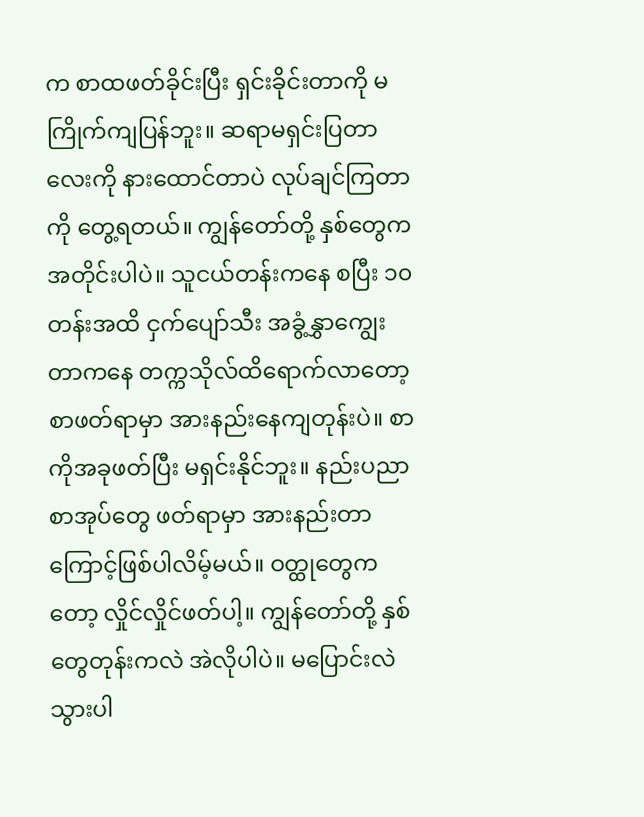က စာထဖတ်ခိုင်းပြီး ရှင်းခိုင်းတာကို မကြိုက်ကျပြန်ဘူး။ ဆရာမရှင်းပြတာလေးကို နားထောင်တာပဲ လုပ်ချင်ကြတာကို တွေ့ရတယ်။ ကျွန်တော်တို့ နှစ်တွေက အတိုင်းပါပဲ။ သူငယ်တန်းကနေ စပြီး ၁၀ တန်းအထိ ငှက်ပျော်သီး အခွံ့နွှာကျွေးတာကနေ တက္ကသိုလ်ထိရောက်လာတော့ စာဖတ်ရာမှာ အားနည်းနေကျတုန်းပဲ။ စာကိုအခုဖတ်ပြီး မရှင်းနိုင်ဘူး။ နည်းပညာ စာအုပ်တွေ ဖတ်ရာမှာ အားနည်းတာကြောင့်ဖြစ်ပါလိမ့်မယ်။ ဝတ္ထုတွေကတော့ လှိုင်လှိုင်ဖတ်ပါ့။ ကျွန်တော်တို့ နှစ်တွေတုန်းကလဲ အဲလိုပါပဲ။ မပြောင်းလဲသွားပါ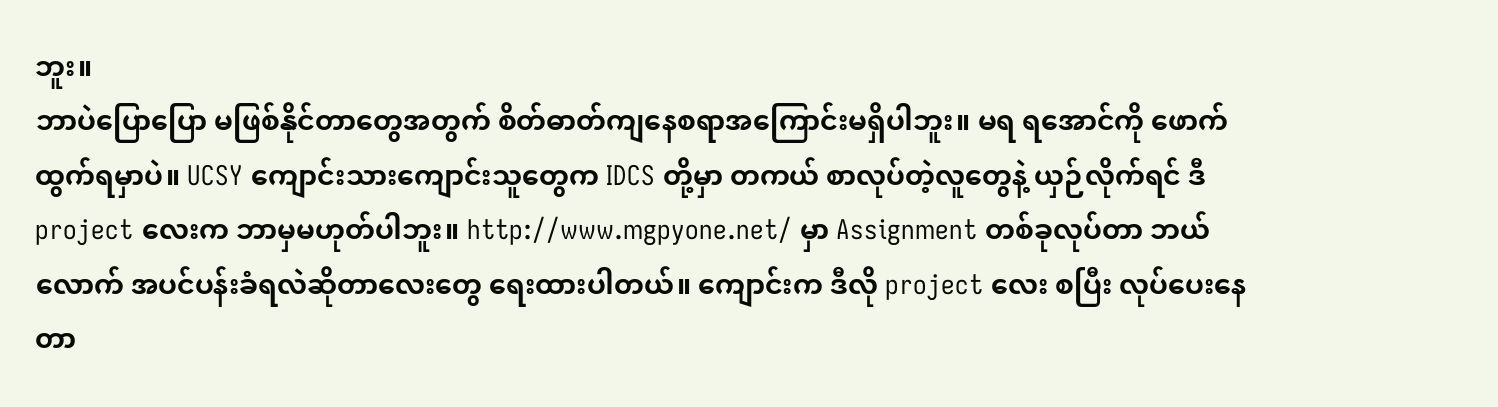ဘူး။
ဘာပဲပြောပြော မဖြစ်နိုင်တာတွေအတွက် စိတ်ဓာတ်ကျနေစရာအကြောင်းမရှိပါဘူး။ မရ ရအောင်ကို ဖောက်ထွက်ရမှာပဲ။ UCSY ကျောင်းသားကျောင်းသူတွေက IDCS တို့မှာ တကယ် စာလုပ်တဲ့လူတွေနဲ့ ယှဉ်လိုက်ရင် ဒီ project လေးက ဘာမှမဟုတ်ပါဘူး။ http://www.mgpyone.net/ မှာ Assignment တစ်ခုလုပ်တာ ဘယ်လောက် အပင်ပန်းခံရလဲဆိုတာလေးတွေ ရေးထားပါတယ်။ ကျောင်းက ဒီလို project လေး စပြီး လုပ်ပေးနေတာ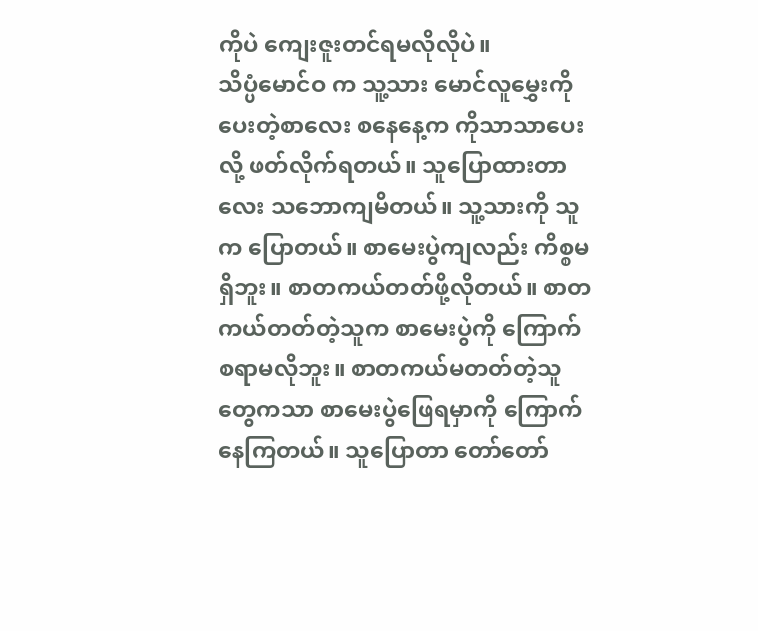ကိုပဲ ကျေးဇူးတင်ရမလိုလိုပဲ။
သိပ္ပံမောင်ဝ က သူ့သား မောင်လူမွှေးကို ပေးတဲ့စာလေး စနေနေ့က ကိုသာသာပေးလို့ ဖတ်လိုက်ရတယ်။ သူပြောထားတာလေး သဘောကျမိတယ်။ သူ့သားကို သူက ပြောတယ်။ စာမေးပွဲကျလည်း ကိစ္စမရှိဘူး။ စာတကယ်တတ်ဖို့လိုတယ်။ စာတကယ်တတ်တဲ့သူက စာမေးပွဲကို ကြောက်စရာမလိုဘူး။ စာတကယ်မတတ်တဲ့သူတွေကသာ စာမေးပွဲဖြေရမှာကို ကြောက်နေကြတယ်။ သူပြောတာ တော်တော်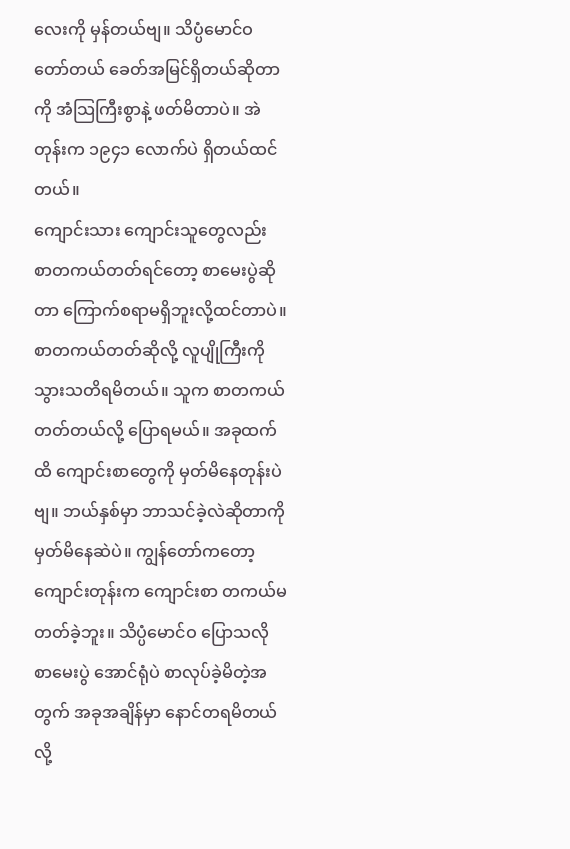လေးကို မှန်တယ်ဗျ။ သိပ္ပံမောင်ဝ တော်တယ် ခေတ်အမြင်ရှိတယ်ဆိုတာကို အံသြကြီးစွာနဲ့ ဖတ်မိတာပဲ။ အဲတုန်းက ၁၉၄၁ လောက်ပဲ ရှိတယ်ထင်တယ်။
ကျောင်းသား ကျောင်းသူတွေလည်း စာတကယ်တတ်ရင်တော့ စာမေးပွဲဆိုတာ ကြောက်စရာမရှိဘူးလို့ထင်တာပဲ။ စာတကယ်တတ်ဆိုလို့ လူပျိုကြီးကို သွားသတိရမိတယ်။ သူက စာတကယ်တတ်တယ်လို့ ပြောရမယ်။ အခုထက်ထိ ကျောင်းစာတွေကို မှတ်မိနေတုန်းပဲဗျ။ ဘယ်နှစ်မှာ ဘာသင်ခဲ့လဲဆိုတာကို မှတ်မိနေဆဲပဲ။ ကျွန်တော်ကတော့ ကျောင်းတုန်းက ကျောင်းစာ တကယ်မတတ်ခဲ့ဘူး။ သိပ္ပံမောင်ဝ ပြောသလို စာမေးပွဲ အောင်ရုံပဲ စာလုပ်ခဲ့မိတဲ့အတွက် အခုအချိန်မှာ နောင်တရမိတယ်လို့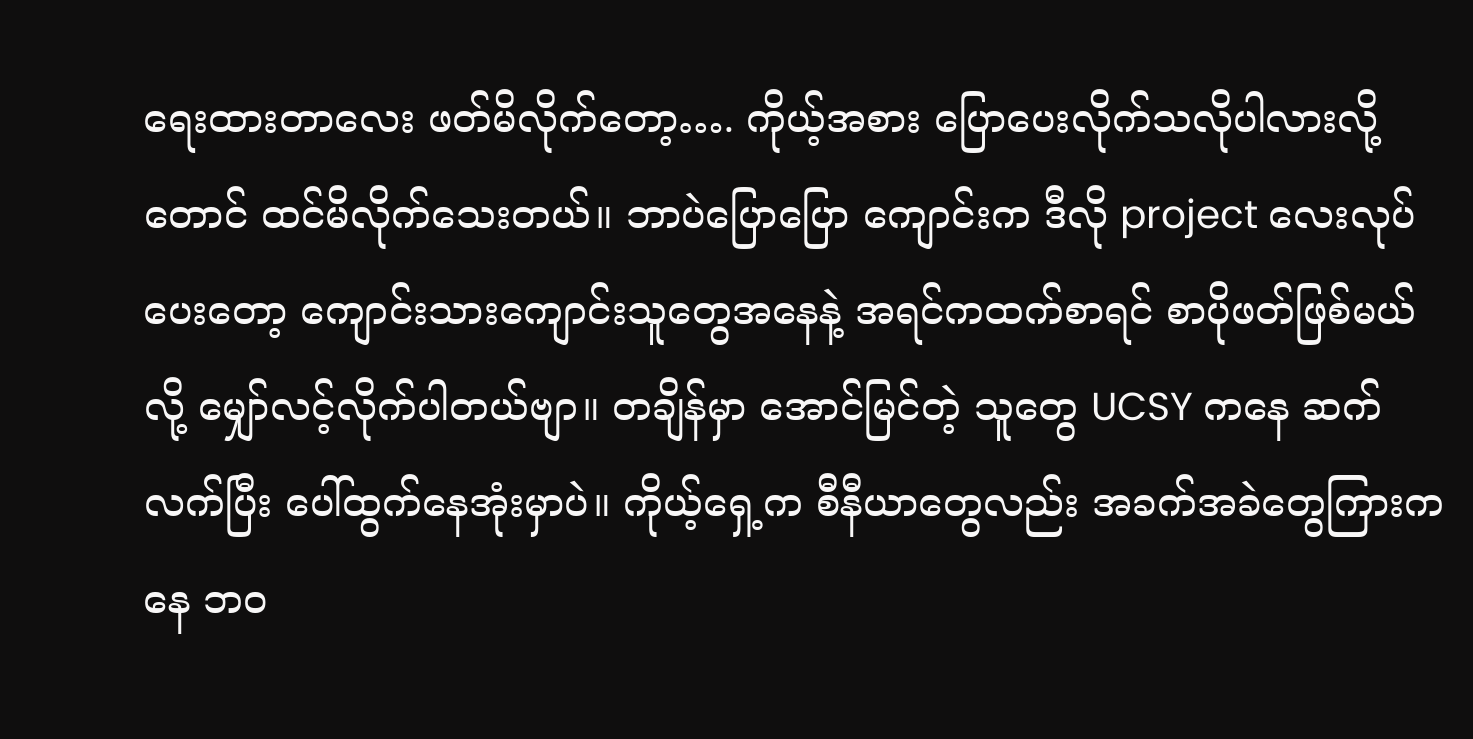ရေးထားတာလေး ဖတ်မိလိုက်တော့…. ကိုယ့်အစား ပြောပေးလိုက်သလိုပါလားလို့တောင် ထင်မိလိုက်သေးတယ်။ ဘာပဲပြောပြော ကျောင်းက ဒီလို project လေးလုပ်ပေးတော့ ကျောင်းသားကျောင်းသူတွေအနေနဲ့ အရင်ကထက်စာရင် စာပိုဖတ်ဖြစ်မယ်လို့ မျှော်လင့်လိုက်ပါတယ်ဗျာ။ တချိန်မှာ အောင်မြင်တဲ့ သူတွေ UCSY ကနေ ဆက်လက်ပြီး ပေါ်ထွက်နေအုံးမှာပဲ။ ကိုယ့်ရှေ့က စီနီယာတွေလည်း အခက်အခဲတွေကြားကနေ ဘဝ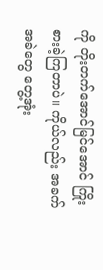ကို တိုးတက်အောင်မြင်အောင် ကြိုးစားခဲ့ကြတာပဲ။ ကိုယ်လည်း အခက်အခဲတွေ တွေ့အုံး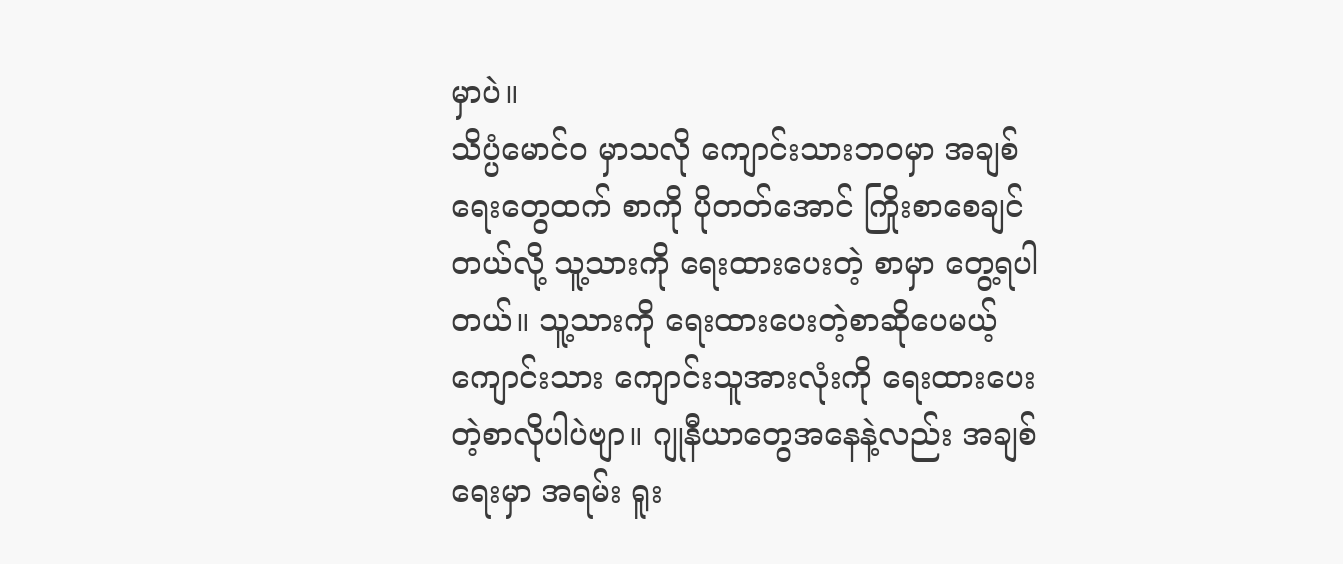မှာပဲ။
သိပ္ပံမောင်ဝ မှာသလို ကျောင်းသားဘဝမှာ အချစ်ရေးတွေထက် စာကို ပိုတတ်အောင် ကြိုးစာစေချင်တယ်လို့ သူ့သားကို ရေးထားပေးတဲ့ စာမှာ တွေ့ရပါတယ်။ သူ့သားကို ရေးထားပေးတဲ့စာဆိုပေမယ့် ကျောင်းသား ကျောင်းသူအားလုံးကို ရေးထားပေးတဲ့စာလိုပါပဲဗျာ။ ဂျုနီယာတွေအနေနဲ့လည်း အချစ်ရေးမှာ အရမ်း ရူး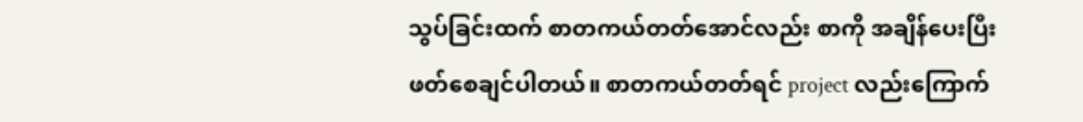သွပ်ခြင်းထက် စာတကယ်တတ်အောင်လည်း စာကို အချိန်ပေးပြီး ဖတ်စေချင်ပါတယ်။ စာတကယ်တတ်ရင် project လည်းကြောက်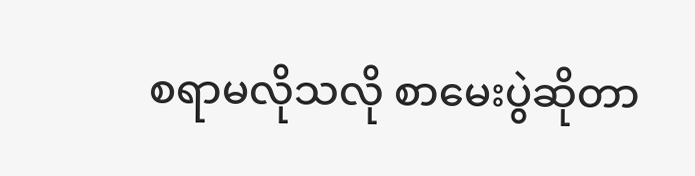စရာမလိုသလို စာမေးပွဲဆိုတာ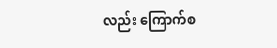လည်း ကြောက်စ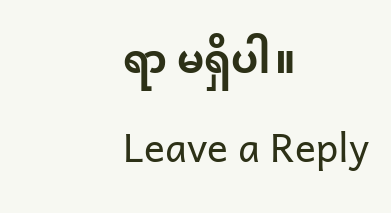ရာ မရှိပါ။
Leave a Reply